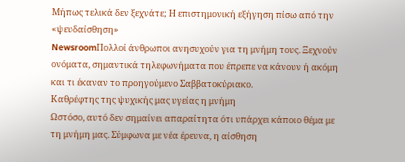Μήπως τελικά δεν ξεχνάτε; Η επιστημονική εξήγηση πίσω από την «ψευδαίσθηση»
NewsroomΠολλοί άνθρωποι ανησυχούν για τη μνήμη τους. Ξεχνούν ονόματα, σημαντικά τηλεφωνήματα που έπρεπε να κάνουν ή ακόμη και τι έκαναν το προηγούμενο Σαββατοκύριακο.
Καθρέφτης της ψυχικής μας υγείας η μνήμη
Ωστόσο, αυτό δεν σημαίνει απαραίτητα ότι υπάρχει κάποιο θέμα με τη μνήμη μας. Σύμφωνα με νέα έρευνα, η αίσθηση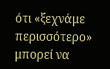ότι «ξεχνάμε περισσότερο» μπορεί να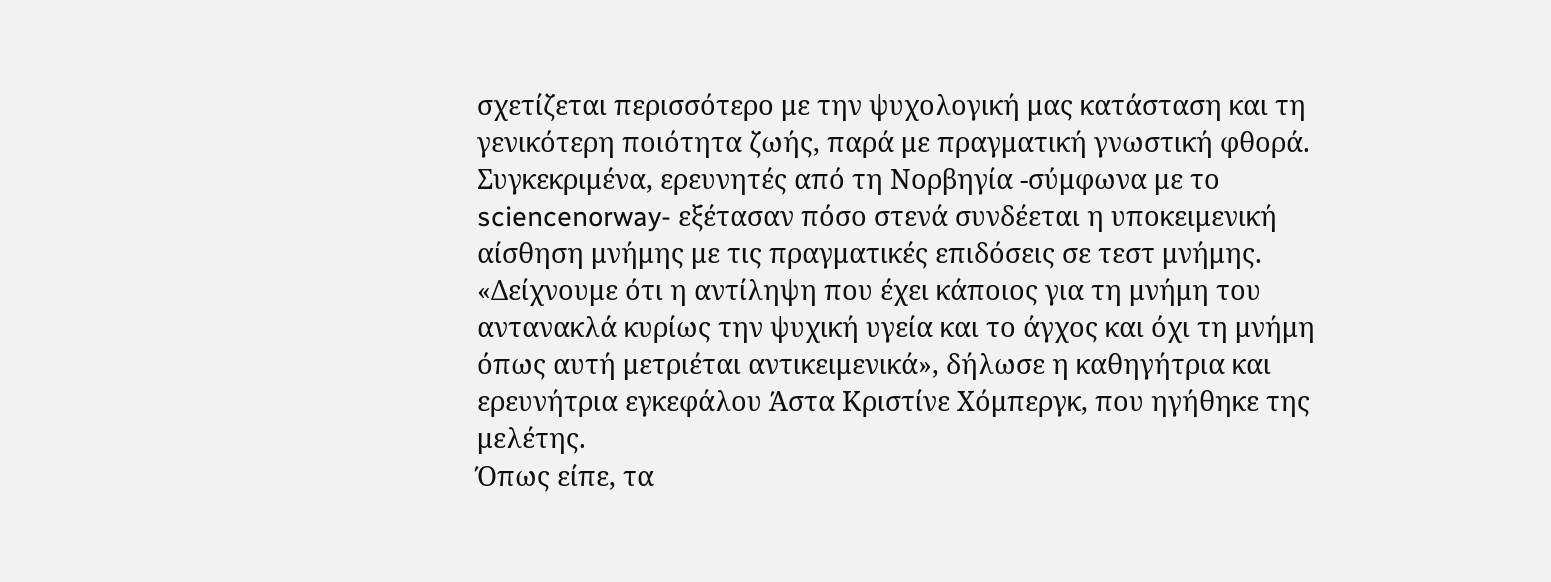σχετίζεται περισσότερο με την ψυχολογική μας κατάσταση και τη γενικότερη ποιότητα ζωής, παρά με πραγματική γνωστική φθορά.
Συγκεκριμένα, ερευνητές από τη Νορβηγία -σύμφωνα με το sciencenorway- εξέτασαν πόσο στενά συνδέεται η υποκειμενική αίσθηση μνήμης με τις πραγματικές επιδόσεις σε τεστ μνήμης.
«Δείχνουμε ότι η αντίληψη που έχει κάποιος για τη μνήμη του αντανακλά κυρίως την ψυχική υγεία και το άγχος και όχι τη μνήμη όπως αυτή μετριέται αντικειμενικά», δήλωσε η καθηγήτρια και ερευνήτρια εγκεφάλου Άστα Κριστίνε Χόμπεργκ, που ηγήθηκε της μελέτης.
Όπως είπε, τα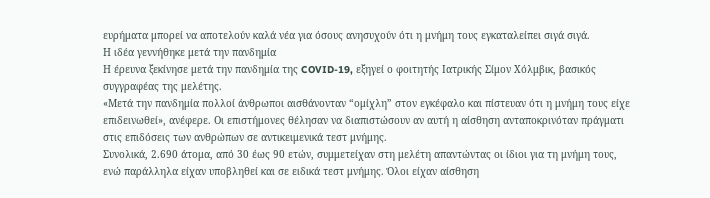ευρήματα μπορεί να αποτελούν καλά νέα για όσους ανησυχούν ότι η μνήμη τους εγκαταλείπει σιγά σιγά.
Η ιδέα γεννήθηκε μετά την πανδημία
Η έρευνα ξεκίνησε μετά την πανδημία της COVID-19, εξηγεί ο φοιτητής Ιατρικής Σίμον Χόλμβικ, βασικός συγγραφέας της μελέτης.
«Μετά την πανδημία πολλοί άνθρωποι αισθάνονταν “ομίχλη” στον εγκέφαλο και πίστευαν ότι η μνήμη τους είχε επιδεινωθεί», ανέφερε. Οι επιστήμονες θέλησαν να διαπιστώσουν αν αυτή η αίσθηση ανταποκρινόταν πράγματι στις επιδόσεις των ανθρώπων σε αντικειμενικά τεστ μνήμης.
Συνολικά, 2.690 άτομα, από 30 έως 90 ετών, συμμετείχαν στη μελέτη απαντώντας οι ίδιοι για τη μνήμη τους, ενώ παράλληλα είχαν υποβληθεί και σε ειδικά τεστ μνήμης. Όλοι είχαν αίσθηση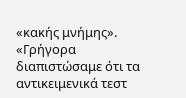«κακής μνήμης».
«Γρήγορα διαπιστώσαμε ότι τα αντικειμενικά τεστ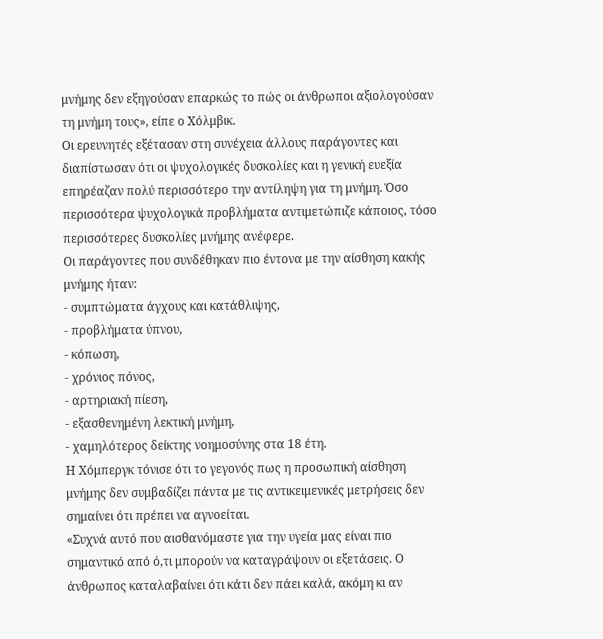μνήμης δεν εξηγούσαν επαρκώς το πώς οι άνθρωποι αξιολογούσαν τη μνήμη τους», είπε ο Χόλμβικ.
Οι ερευνητές εξέτασαν στη συνέχεια άλλους παράγοντες και διαπίστωσαν ότι οι ψυχολογικές δυσκολίες και η γενική ευεξία επηρέαζαν πολύ περισσότερο την αντίληψη για τη μνήμη. Όσο περισσότερα ψυχολογικά προβλήματα αντιμετώπιζε κάποιος, τόσο περισσότερες δυσκολίες μνήμης ανέφερε.
Οι παράγοντες που συνδέθηκαν πιο έντονα με την αίσθηση κακής μνήμης ήταν:
- συμπτώματα άγχους και κατάθλιψης,
- προβλήματα ύπνου,
- κόπωση,
- χρόνιος πόνος,
- αρτηριακή πίεση,
- εξασθενημένη λεκτική μνήμη,
- χαμηλότερος δείκτης νοημοσύνης στα 18 έτη.
Η Χόμπεργκ τόνισε ότι το γεγονός πως η προσωπική αίσθηση μνήμης δεν συμβαδίζει πάντα με τις αντικειμενικές μετρήσεις δεν σημαίνει ότι πρέπει να αγνοείται.
«Συχνά αυτό που αισθανόμαστε για την υγεία μας είναι πιο σημαντικό από ό,τι μπορούν να καταγράψουν οι εξετάσεις. Ο άνθρωπος καταλαβαίνει ότι κάτι δεν πάει καλά, ακόμη κι αν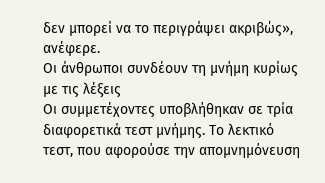δεν μπορεί να το περιγράψει ακριβώς», ανέφερε.
Οι άνθρωποι συνδέουν τη μνήμη κυρίως με τις λέξεις
Οι συμμετέχοντες υποβλήθηκαν σε τρία διαφορετικά τεστ μνήμης. Το λεκτικό τεστ, που αφορούσε την απομνημόνευση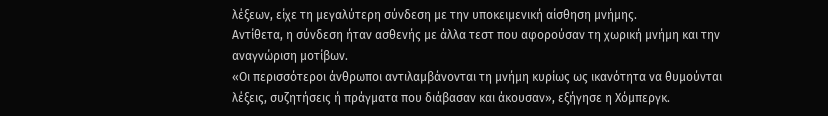λέξεων, είχε τη μεγαλύτερη σύνδεση με την υποκειμενική αίσθηση μνήμης.
Αντίθετα, η σύνδεση ήταν ασθενής με άλλα τεστ που αφορούσαν τη χωρική μνήμη και την αναγνώριση μοτίβων.
«Οι περισσότεροι άνθρωποι αντιλαμβάνονται τη μνήμη κυρίως ως ικανότητα να θυμούνται λέξεις, συζητήσεις ή πράγματα που διάβασαν και άκουσαν», εξήγησε η Χόμπεργκ.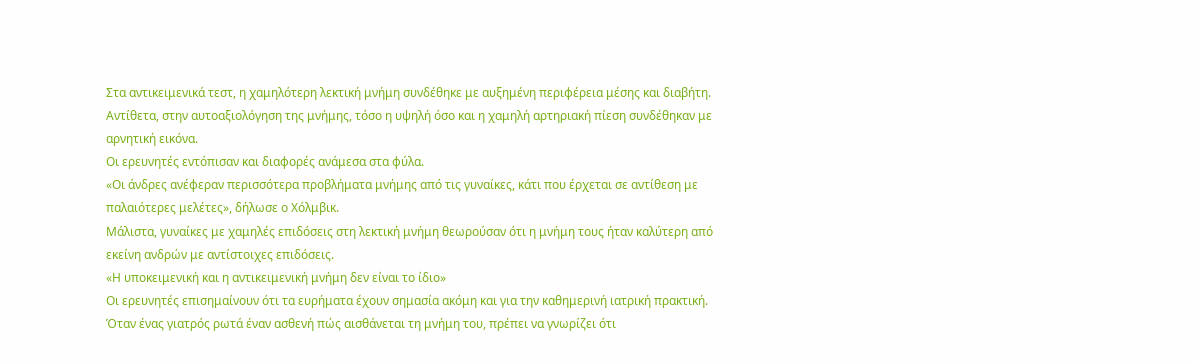Στα αντικειμενικά τεστ, η χαμηλότερη λεκτική μνήμη συνδέθηκε με αυξημένη περιφέρεια μέσης και διαβήτη.
Αντίθετα, στην αυτοαξιολόγηση της μνήμης, τόσο η υψηλή όσο και η χαμηλή αρτηριακή πίεση συνδέθηκαν με αρνητική εικόνα.
Οι ερευνητές εντόπισαν και διαφορές ανάμεσα στα φύλα.
«Οι άνδρες ανέφεραν περισσότερα προβλήματα μνήμης από τις γυναίκες, κάτι που έρχεται σε αντίθεση με παλαιότερες μελέτες», δήλωσε ο Χόλμβικ.
Μάλιστα, γυναίκες με χαμηλές επιδόσεις στη λεκτική μνήμη θεωρούσαν ότι η μνήμη τους ήταν καλύτερη από εκείνη ανδρών με αντίστοιχες επιδόσεις.
«Η υποκειμενική και η αντικειμενική μνήμη δεν είναι το ίδιο»
Οι ερευνητές επισημαίνουν ότι τα ευρήματα έχουν σημασία ακόμη και για την καθημερινή ιατρική πρακτική.
Όταν ένας γιατρός ρωτά έναν ασθενή πώς αισθάνεται τη μνήμη του, πρέπει να γνωρίζει ότι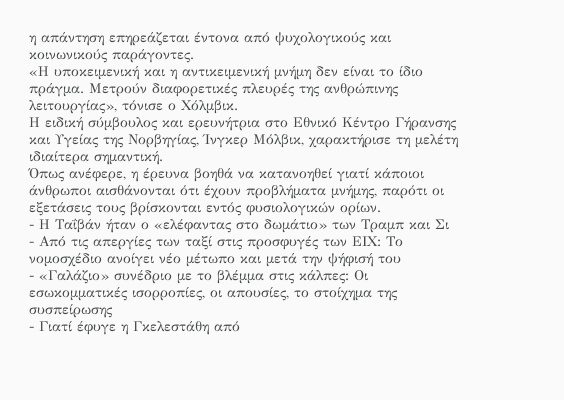η απάντηση επηρεάζεται έντονα από ψυχολογικούς και κοινωνικούς παράγοντες.
«Η υποκειμενική και η αντικειμενική μνήμη δεν είναι το ίδιο πράγμα. Μετρούν διαφορετικές πλευρές της ανθρώπινης λειτουργίας», τόνισε ο Χόλμβικ.
Η ειδική σύμβουλος και ερευνήτρια στο Εθνικό Κέντρο Γήρανσης και Υγείας της Νορβηγίας, Ίνγκερ Μόλβικ, χαρακτήρισε τη μελέτη ιδιαίτερα σημαντική.
Όπως ανέφερε, η έρευνα βοηθά να κατανοηθεί γιατί κάποιοι άνθρωποι αισθάνονται ότι έχουν προβλήματα μνήμης, παρότι οι εξετάσεις τους βρίσκονται εντός φυσιολογικών ορίων.
- Η Ταΐβάν ήταν ο «ελέφαντας στο δωμάτιο» των Τραμπ και Σι
- Από τις απεργίες των ταξί στις προσφυγές των ΕΙΧ: Το νομοσχέδιο ανοίγει νέο μέτωπο και μετά την ψήφισή του
- «Γαλάζιο» συνέδριο με το βλέμμα στις κάλπες: Οι εσωκομματικές ισορροπίες, οι απουσίες, το στοίχημα της συσπείρωσης
- Γιατί έφυγε η Γκελεστάθη από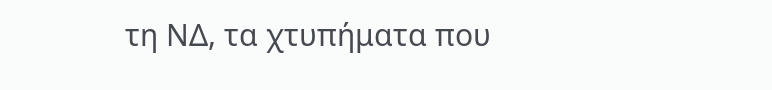τη ΝΔ, τα χτυπήματα που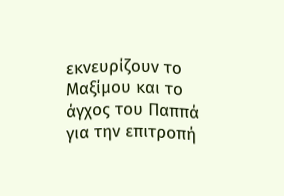εκνευρίζουν το Μαξίμου και το άγχος του Παππά για την επιτροπή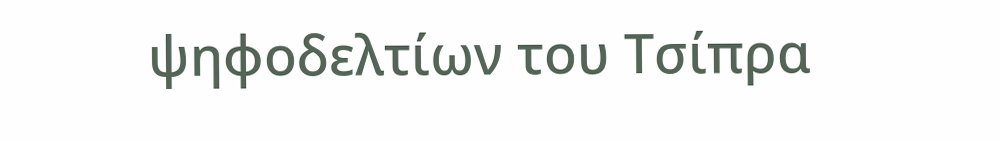ψηφοδελτίων του Τσίπρα